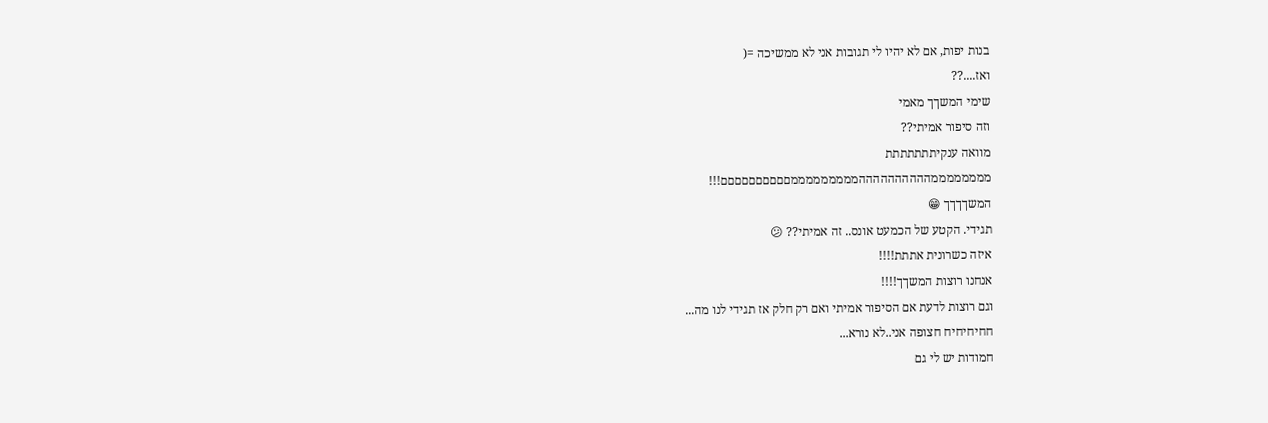בנות יפות, אם לא יהיו לי תגובות אני לא ממשיכה =(
ואז....??
שימי המשךך מאמי
וזה סיפור אמיתי??
מוואה ענקיתתתתתתת
ממממממממההההההההההמממממממממםםםםםםםםםם!!!
המשךךךך 😁
תגידי. הקטע של הכמעט אונס.. זה אמיתי?? 😕
איזה כשרונית אתתת!!!!
אנחנו רוצות המשךך!!!!
וגם רוצות לדעת אם הסיפור אמיתי ואם רק חלק אז תגידי לנו מה...
חחיחיחיח חצופה אני..לא נורא...
חמודות יש לי גם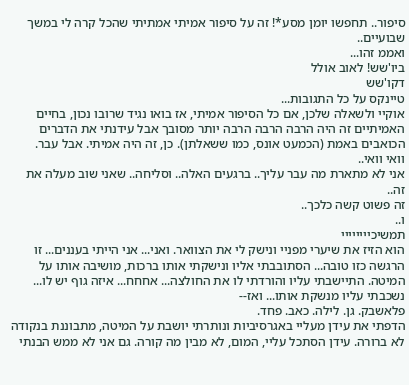סיפור.. תחפשו יומן מסע*! זה על סיפור אמיתי אמתיתי שהכל קרה לי במשך שבועיים..
ואממ זהו...
ביו'שש! לאוב אולל
דקו'שש
טיינקס על כל התגובות...
אוקיי ולשאלה שלכן, אם כל הסיפור אמיתי, אז בואו נגיד שרובו נכון, בחיים האמיתיים זה היה הרבה הרבה הרבה יותר מסובך אבל עידנתי את הדברים הכואבים באמת (הכמעט אונס, כמו ששאלתן). כן, זה היה אמיתי. אבל עבר.
וואי וואי..
אני לא מתארת מה עבר עליך.. ברגעים האלה.. וסליחה.. שאני שוב מעלה את זה..
זה פשוט קשה כלכך..
ו..
תמשיכיייייייי
הוא הזיז את שיערי מפניי ונישק לי את הצוואר. ואני... אני הייתי בעננים... זו הרגשה כזו טובה... הסתובבתי אליו ונישקתי אותו ברכות, מושיבה אותו על המיטה. התיישבתי עליו והורדתי לו את החולצה... אחחח... איזה גוף יש לו... נשכבתי עליו מנשקת אותו... ואז--
פלאשבק. גן. לילה. כאב. פחד.
הדפתי את עידן מעליי באגרסיביות ונותרתי יושבת על המיטה, מתבוננת בנקודה לא ברורה. עידן הסתכל עליי, המום, לא מבין מה קורה. גם אני לא ממש הבנתי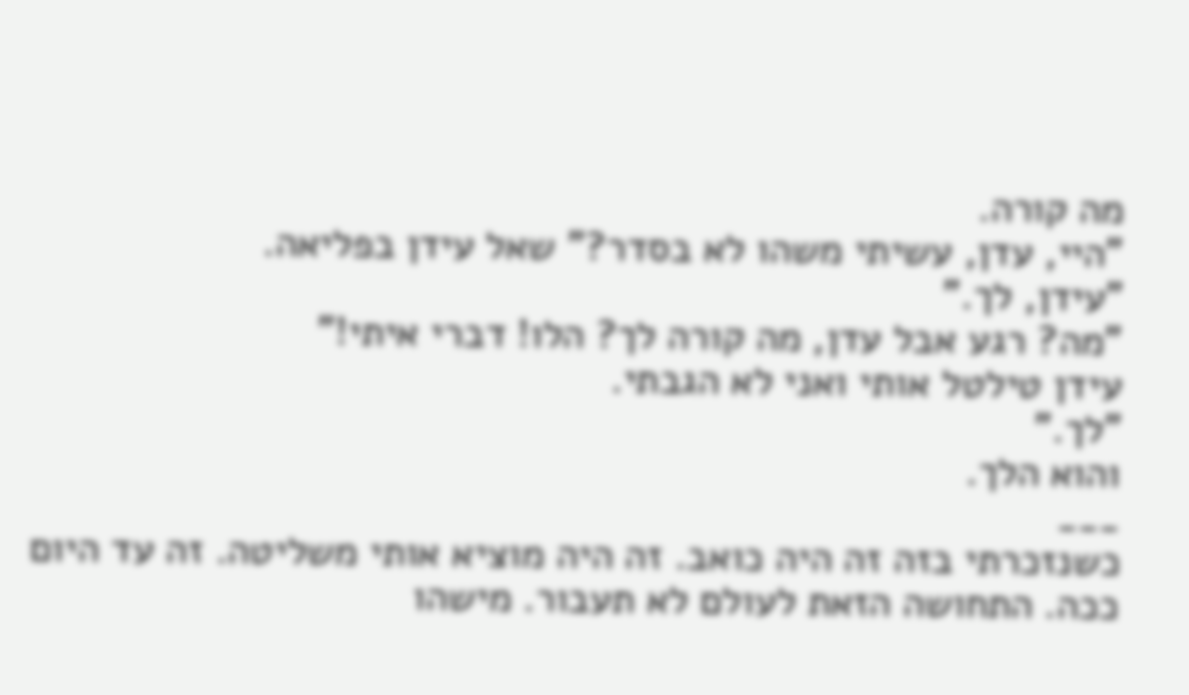מה קורה.
"היי, עדן, עשיתי משהו לא בסדר?" שאל עידן בפליאה.
"עידן, לך."
"מה? רגע אבל עדן, מה קורה לך? הלו! דברי איתי!"
עידן טילטל אותי ואני לא הגבתי.
"לך."
והוא הלך.
___
כשנזכרתי בזה זה היה כואב. זה היה מוציא אותי משליטה. זה עד היום ככה. התחושה הזאת לעולם לא תעבור. מישהו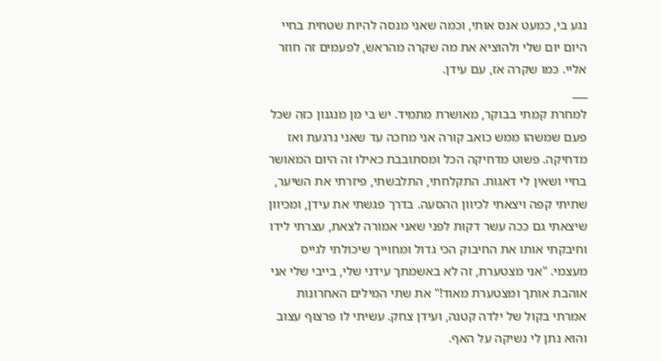נגע בי, כמעט אנס אותי, וכמה שאני מנסה להיות שטחית בחיי היום יום שלי ולהוציא את מה שקרה מהראש, לפעמים זה חוזר אליי. כמו שקרה אז, עם עידן.
___
למחרת קמתי בבוקר, מאושרת מתמיד. יש בי מן מנגנון כזה שכל פעם שמשהו ממש כואב קורה אני מחכה עד שאני נרגעת ואז מדחיקה. פשוט מדחיקה הכל ומסתובבת כאילו זה היום המאושר בחיי ושאין לי דאגות. התקלחתי, התלבשתי, פיזרתי את השיער, שתיתי קפה ויצאתי לכיוון ההסעה. בדרך פגשתי את עידן, ומכיוון שיצאתי גם ככה עשר דקות לפני שאני אמורה לצאת, עצרתי לידו וחיבקתי אותו את החיבוק הכי גדול ומחוייך שיכולתי לגייס מעצמי. "אני מצטערת, זה לא באשמתך עידני שלי, בייבי שלי אני אוהבת אותך ומצטערת מאוד!" את שתי המילים האחרונות אמרתי בקול של ילדה קטנה, ועידן צחק. עשיתי לו פרצוף עצוב והוא נתן לי נשיקה על האף.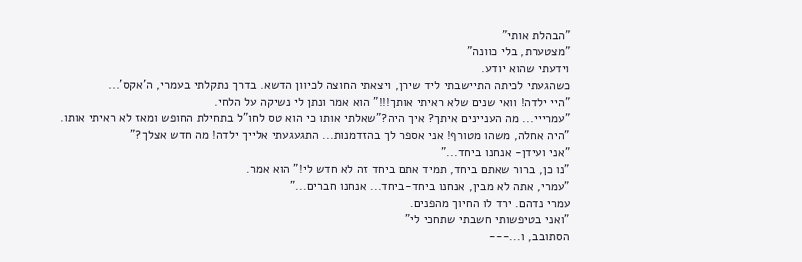"הבהלת אותי"
"מצטערת, בלי כוונה"
וידעתי שהוא יודע.
כשהגעתי לכיתה התיישבתי ליד שירן, ויצאתי החוצה לכיוון הדשא. בדרך נתקלתי בעמרי, ה'אקס'...
"היי ילדה! וואי שנים שלא ראיתי אותך!!!" הוא אמר ונתן לי נשיקה על הלחי.
"עמרייי... מה העניינים איתך? איך היה?"שאלתי אותו כי הוא טס לחו"ל בתחילת החופש ומאז לא ראיתי אותו.
"היה אחלה, משהו מטורף! אני אספר לך בהזדמנות... התגעגעתי אלייך ילדה! מה חדש אצלך?"
"אני ועידן- אנחנו ביחד..."
"נו כן, ברור שאתם ביחד, תמיד אתם ביחד זה לא חדש לי!" הוא אמר.
"עמרי, אתה לא מבין, אנחנו ביחד-ביחד... אנחנו חברים..."
עמרי נדהם. ירד לו החיוך מהפנים.
"ואני בטיפשותי חשבתי שתחכי לי"
הסתובב, ו...---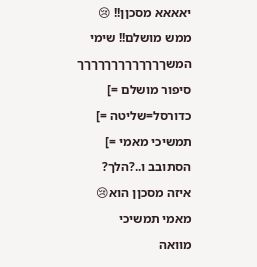יאאאא מסכןן!! 😢
ממש מושלם!! שימי המשךךךךךךךךךךךךך
סיפור מושלם =]
כדורסל=שליטה =]
תמשיכי מאמי =]
הסתובב ו..?הלך?
איזה מסכןן הוא😢
מאמי תמשיכי
מוואה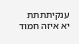ענקיתתתת
יא איזה חמוד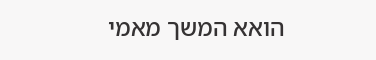הואא המשך מאמי